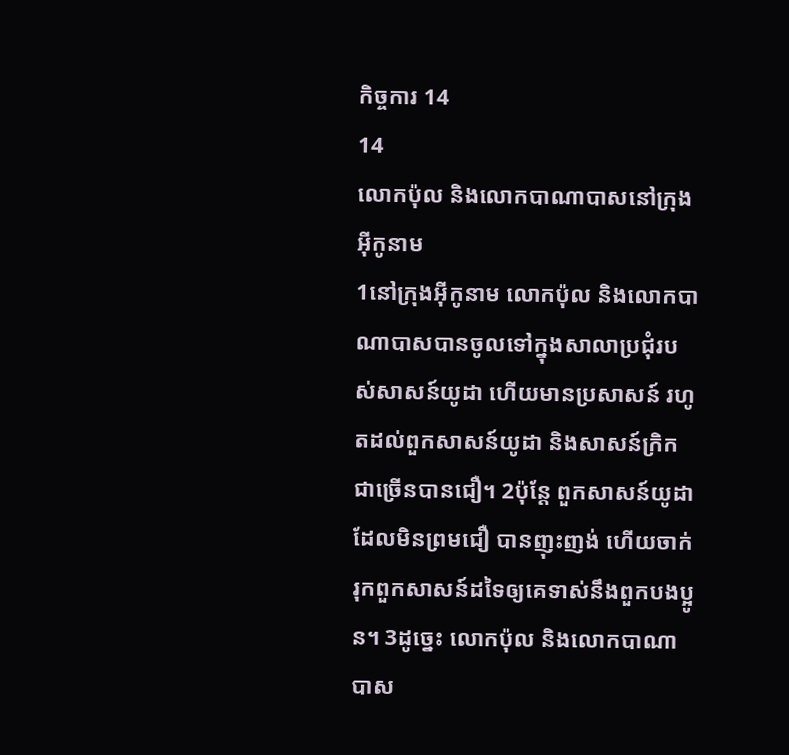កិច្ចការ 14
14
លោកប៉ុល និងលោកបាណាបាសនៅក្រុងអ៊ីកូនាម
1នៅក្រុងអ៊ីកូនាម លោកប៉ុល និងលោកបាណាបាសបានចូលទៅក្នុងសាលាប្រជុំរបស់សាសន៍យូដា ហើយមានប្រសាសន៍ រហូតដល់ពួកសាសន៍យូដា និងសាសន៍ក្រិកជាច្រើនបានជឿ។ 2ប៉ុន្តែ ពួកសាសន៍យូដាដែលមិនព្រមជឿ បានញុះញង់ ហើយចាក់រុកពួកសាសន៍ដទៃឲ្យគេទាស់នឹងពួកបងប្អូន។ 3ដូច្នេះ លោកប៉ុល និងលោកបាណាបាស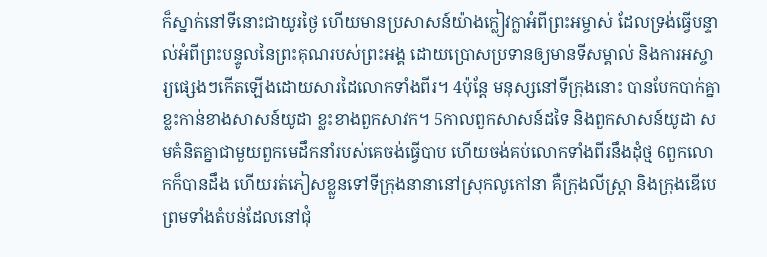ក៏ស្នាក់នៅទីនោះជាយូរថ្ងៃ ហើយមានប្រសាសន៍យ៉ាងក្លៀវក្លាអំពីព្រះអម្ចាស់ ដែលទ្រង់ធ្វើបន្ទាល់អំពីព្រះបន្ទូលនៃព្រះគុណរបស់ព្រះអង្គ ដោយប្រោសប្រទានឲ្យមានទីសម្គាល់ និងការអស្ចារ្យផ្សេងៗកើតឡើងដោយសារដៃលោកទាំងពីរ។ 4ប៉ុន្តែ មនុស្សនៅទីក្រុងនោះ បានបែកបាក់គ្នា ខ្លះកាន់ខាងសាសន៍យូដា ខ្លះខាងពួកសាវក។ 5កាលពួកសាសន៍ដទៃ និងពួកសាសន៍យូដា សមគំនិតគ្នាជាមួយពួកមេដឹកនាំរបស់គេចង់ធ្វើបាប ហើយចង់គប់លោកទាំងពីរនឹងដុំថ្ម 6ពួកលោកក៏បានដឹង ហើយរត់ភៀសខ្លួនទៅទីក្រុងនានានៅស្រុកលូកៅនា គឺក្រុងលីស្រ្តា និងក្រុងឌើបេ ព្រមទាំងតំបន់ដែលនៅជុំ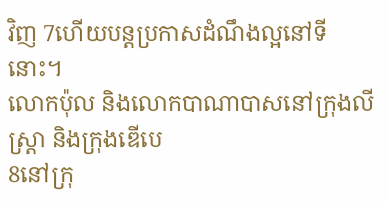វិញ 7ហើយបន្តប្រកាសដំណឹងល្អនៅទីនោះ។
លោកប៉ុល និងលោកបាណាបាសនៅក្រុងលីស្ដ្រា និងក្រុងឌើបេ
8នៅក្រុ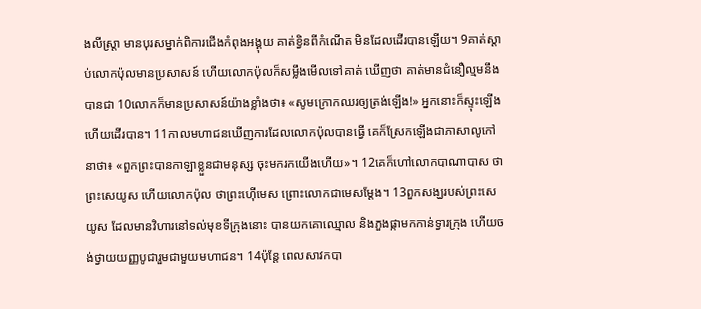ងលីស្ត្រា មានបុរសម្នាក់ពិការជើងកំពុងអង្គុយ គាត់ខ្វិនពីកំណើត មិនដែលដើរបានឡើយ។ 9គាត់ស្ដាប់លោកប៉ុលមានប្រសាសន៍ ហើយលោកប៉ុលក៏សម្លឹងមើលទៅគាត់ ឃើញថា គាត់មានជំនឿល្មមនឹងបានជា 10លោកក៏មានប្រសាសន៍យ៉ាងខ្លាំងថា៖ «សូមក្រោកឈរឲ្យត្រង់ឡើង!» អ្នកនោះក៏ស្ទុះឡើង ហើយដើរបាន។ 11កាលមហាជនឃើញការដែលលោកប៉ុលបានធ្វើ គេក៏ស្រែកឡើងជាភាសាលូកៅនាថា៖ «ពួកព្រះបានកាឡាខ្លួនជាមនុស្ស ចុះមករកយើងហើយ»។ 12គេក៏ហៅលោកបាណាបាស ថាព្រះសេយូស ហើយលោកប៉ុល ថាព្រះហ៊ើមេស ព្រោះលោកជាមេសម្ដែង។ 13ពួកសង្ឃរបស់ព្រះសេយូស ដែលមានវិហារនៅទល់មុខទីក្រុងនោះ បានយកគោឈ្មោល និងភួងផ្កាមកកាន់ទ្វារក្រុង ហើយចង់ថ្វាយយញ្ញបូជារួមជាមួយមហាជន។ 14ប៉ុន្តែ ពេលសាវកបា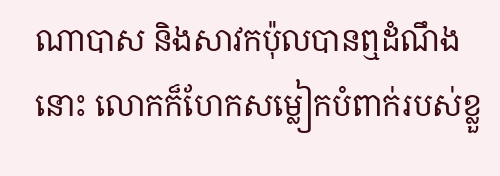ណាបាស និងសាវកប៉ុលបានឮដំណឹងនោះ លោកក៏ហែកសម្លៀកបំពាក់របស់ខ្លួ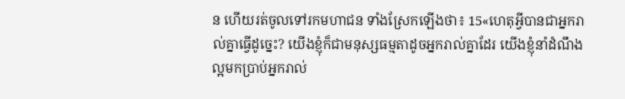ន ហើយរត់ចូលទៅរកមហាជន ទាំងស្រែកឡើងថា៖ 15«ហេតុអ្វីបានជាអ្នករាល់គ្នាធ្វើដូច្នេះ? យើងខ្ញុំក៏ជាមនុស្សធម្មតាដូចអ្នករាល់គ្នាដែរ យើងខ្ញុំនាំដំណឹងល្អមកប្រាប់អ្នករាល់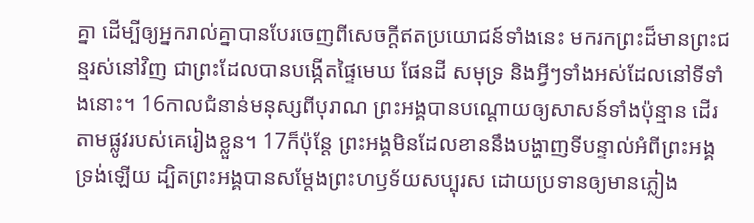គ្នា ដើម្បីឲ្យអ្នករាល់គ្នាបានបែរចេញពីសេចក្ដីឥតប្រយោជន៍ទាំងនេះ មករកព្រះដ៏មានព្រះជន្មរស់នៅវិញ ជាព្រះដែលបានបង្កើតផ្ទៃមេឃ ផែនដី សមុទ្រ និងអ្វីៗទាំងអស់ដែលនៅទីទាំងនោះ។ 16កាលជំនាន់មនុស្សពីបុរាណ ព្រះអង្គបានបណ្ដោយឲ្យសាសន៍ទាំងប៉ុន្មាន ដើរតាមផ្លូវរបស់គេរៀងខ្លួន។ 17ក៏ប៉ុន្តែ ព្រះអង្គមិនដែលខាននឹងបង្ហាញទីបន្ទាល់អំពីព្រះអង្គទ្រង់ឡើយ ដ្បិតព្រះអង្គបានសម្តែងព្រះហឫទ័យសប្បុរស ដោយប្រទានឲ្យមានភ្លៀង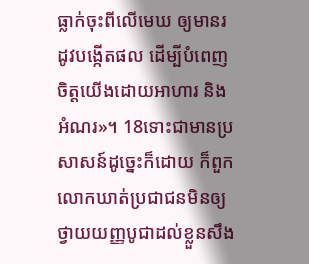ធ្លាក់ចុះពីលើមេឃ ឲ្យមានរដូវបង្កើតផល ដើម្បីបំពេញចិត្តយើងដោយអាហារ និងអំណរ»។ 18ទោះជាមានប្រសាសន៍ដូច្នេះក៏ដោយ ក៏ពួកលោកឃាត់ប្រជាជនមិនឲ្យថ្វាយយញ្ញបូជាដល់ខ្លួនសឹង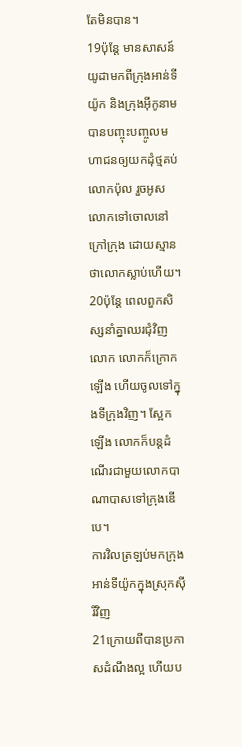តែមិនបាន។
19ប៉ុន្តែ មានសាសន៍យូដាមកពីក្រុងអាន់ទីយ៉ូក និងក្រុងអ៊ីកូនាម បានបញ្ចុះបញ្ចូលមហាជនឲ្យយកដុំថ្មគប់លោកប៉ុល រួចអូសលោកទៅចោលនៅក្រៅក្រុង ដោយស្មានថាលោកស្លាប់ហើយ។ 20ប៉ុន្តែ ពេលពួកសិស្សនាំគ្នាឈរជុំវិញលោក លោកក៏ក្រោកឡើង ហើយចូលទៅក្នុងទីក្រុងវិញ។ ស្អែកឡើង លោកក៏បន្តដំណើរជាមួយលោកបាណាបាសទៅក្រុងឌើបេ។
ការវិលត្រឡប់មកក្រុងអាន់ទីយ៉ូកក្នុងស្រុកស៊ីរីវិញ
21ក្រោយពីបានប្រកាសដំណឹងល្អ ហើយប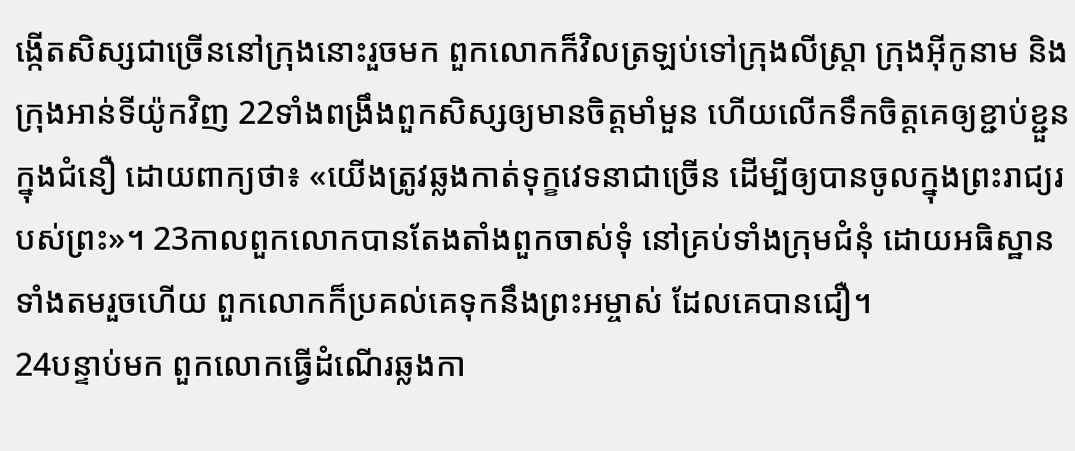ង្កើតសិស្សជាច្រើននៅក្រុងនោះរួចមក ពួកលោកក៏វិលត្រឡប់ទៅក្រុងលីស្ត្រា ក្រុងអ៊ីកូនាម និងក្រុងអាន់ទីយ៉ូកវិញ 22ទាំងពង្រឹងពួកសិស្សឲ្យមានចិត្តមាំមួន ហើយលើកទឹកចិត្តគេឲ្យខ្ជាប់ខ្ជួនក្នុងជំនឿ ដោយពាក្យថា៖ «យើងត្រូវឆ្លងកាត់ទុក្ខវេទនាជាច្រើន ដើម្បីឲ្យបានចូលក្នុងព្រះរាជ្យរបស់ព្រះ»។ 23កាលពួកលោកបានតែងតាំងពួកចាស់ទុំ នៅគ្រប់ទាំងក្រុមជំនុំ ដោយអធិស្ឋានទាំងតមរួចហើយ ពួកលោកក៏ប្រគល់គេទុកនឹងព្រះអម្ចាស់ ដែលគេបានជឿ។
24បន្ទាប់មក ពួកលោកធ្វើដំណើរឆ្លងកា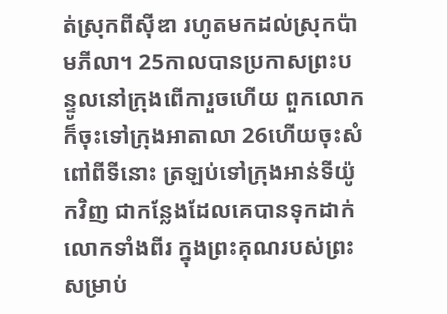ត់ស្រុកពីស៊ីឌា រហូតមកដល់ស្រុកប៉ាមភីលា។ 25កាលបានប្រកាសព្រះបន្ទូលនៅក្រុងពើការួចហើយ ពួកលោកក៏ចុះទៅក្រុងអាតាលា 26ហើយចុះសំពៅពីទីនោះ ត្រឡប់ទៅក្រុងអាន់ទីយ៉ូកវិញ ជាកន្លែងដែលគេបានទុកដាក់លោកទាំងពីរ ក្នុងព្រះគុណរបស់ព្រះ សម្រាប់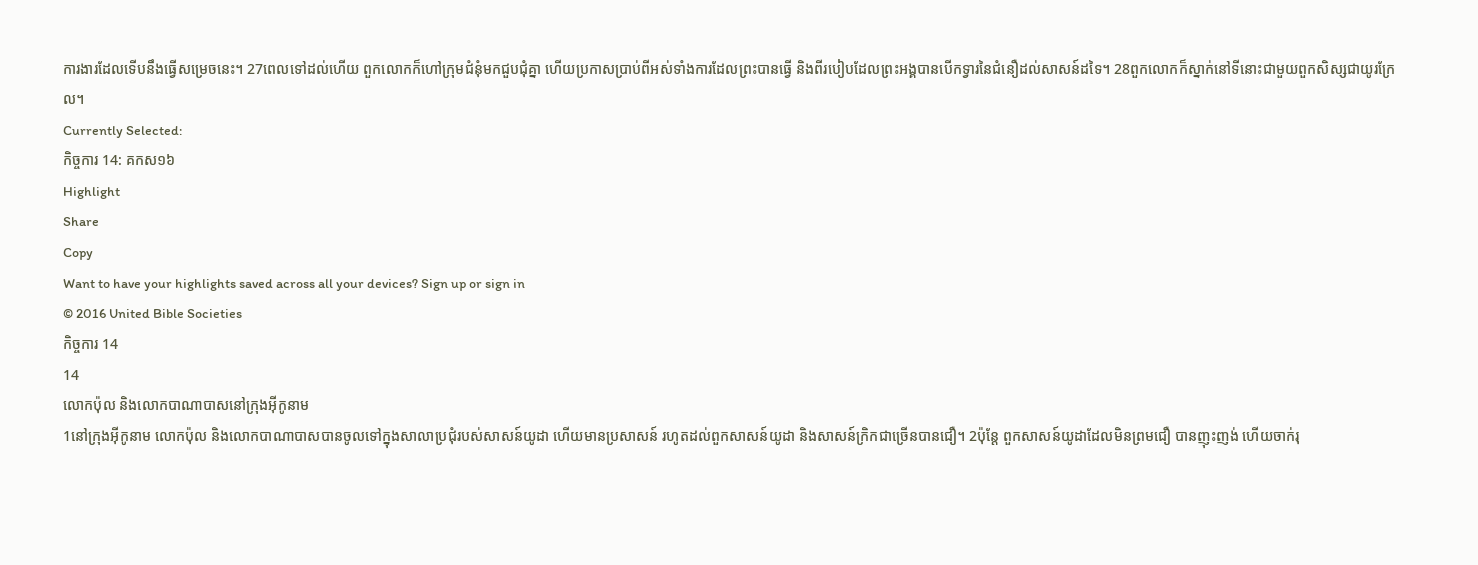ការងារដែលទើបនឹងធ្វើសម្រេចនេះ។ 27ពេលទៅដល់ហើយ ពួកលោកក៏ហៅក្រុមជំនុំមកជួបជុំគ្នា ហើយប្រកាសប្រាប់ពីអស់ទាំងការដែលព្រះបានធ្វើ និងពីរបៀបដែលព្រះអង្គបានបើកទ្វារនៃជំនឿដល់សាសន៍ដទៃ។ 28ពួកលោកក៏ស្នាក់នៅទីនោះជាមួយពួកសិស្សជាយូរក្រែល។
Currently Selected:
កិច្ចការ 14: គកស១៦
Highlight
Share
Copy
Want to have your highlights saved across all your devices? Sign up or sign in
© 2016 United Bible Societies
កិច្ចការ 14
14
លោកប៉ុល និងលោកបាណាបាសនៅក្រុងអ៊ីកូនាម
1នៅក្រុងអ៊ីកូនាម លោកប៉ុល និងលោកបាណាបាសបានចូលទៅក្នុងសាលាប្រជុំរបស់សាសន៍យូដា ហើយមានប្រសាសន៍ រហូតដល់ពួកសាសន៍យូដា និងសាសន៍ក្រិកជាច្រើនបានជឿ។ 2ប៉ុន្តែ ពួកសាសន៍យូដាដែលមិនព្រមជឿ បានញុះញង់ ហើយចាក់រុ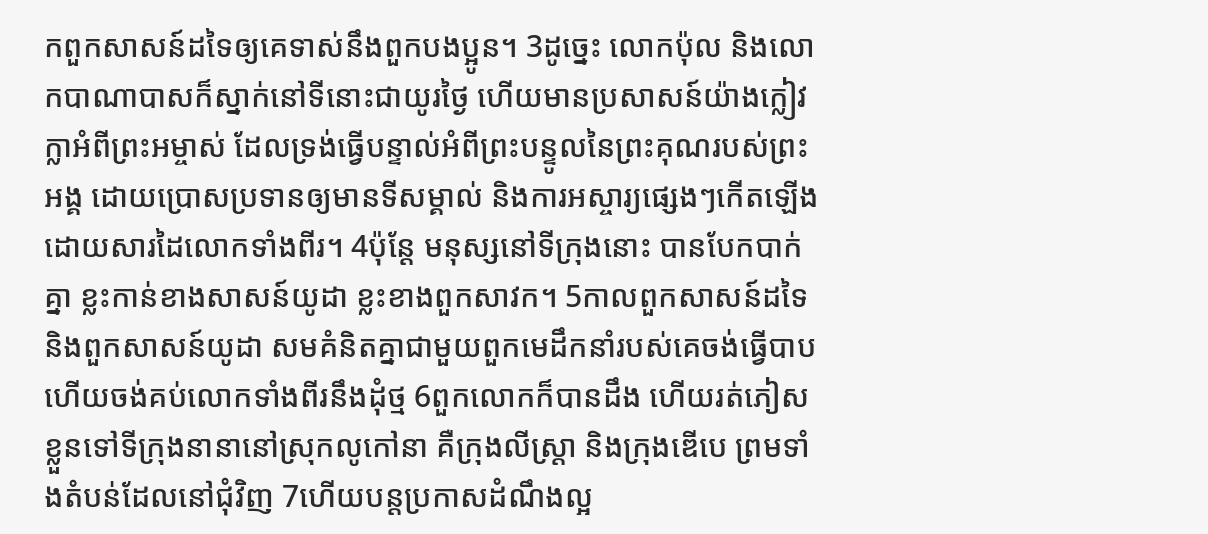កពួកសាសន៍ដទៃឲ្យគេទាស់នឹងពួកបងប្អូន។ 3ដូច្នេះ លោកប៉ុល និងលោកបាណាបាសក៏ស្នាក់នៅទីនោះជាយូរថ្ងៃ ហើយមានប្រសាសន៍យ៉ាងក្លៀវក្លាអំពីព្រះអម្ចាស់ ដែលទ្រង់ធ្វើបន្ទាល់អំពីព្រះបន្ទូលនៃព្រះគុណរបស់ព្រះអង្គ ដោយប្រោសប្រទានឲ្យមានទីសម្គាល់ និងការអស្ចារ្យផ្សេងៗកើតឡើងដោយសារដៃលោកទាំងពីរ។ 4ប៉ុន្តែ មនុស្សនៅទីក្រុងនោះ បានបែកបាក់គ្នា ខ្លះកាន់ខាងសាសន៍យូដា ខ្លះខាងពួកសាវក។ 5កាលពួកសាសន៍ដទៃ និងពួកសាសន៍យូដា សមគំនិតគ្នាជាមួយពួកមេដឹកនាំរបស់គេចង់ធ្វើបាប ហើយចង់គប់លោកទាំងពីរនឹងដុំថ្ម 6ពួកលោកក៏បានដឹង ហើយរត់ភៀសខ្លួនទៅទីក្រុងនានានៅស្រុកលូកៅនា គឺក្រុងលីស្រ្តា និងក្រុងឌើបេ ព្រមទាំងតំបន់ដែលនៅជុំវិញ 7ហើយបន្តប្រកាសដំណឹងល្អ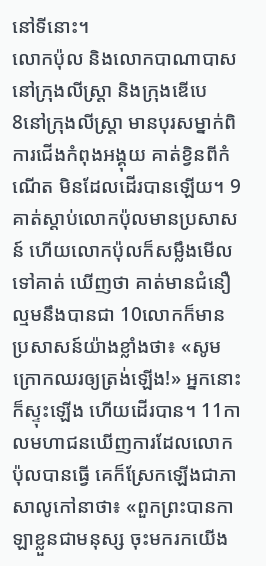នៅទីនោះ។
លោកប៉ុល និងលោកបាណាបាសនៅក្រុងលីស្ដ្រា និងក្រុងឌើបេ
8នៅក្រុងលីស្ត្រា មានបុរសម្នាក់ពិការជើងកំពុងអង្គុយ គាត់ខ្វិនពីកំណើត មិនដែលដើរបានឡើយ។ 9គាត់ស្ដាប់លោកប៉ុលមានប្រសាសន៍ ហើយលោកប៉ុលក៏សម្លឹងមើលទៅគាត់ ឃើញថា គាត់មានជំនឿល្មមនឹងបានជា 10លោកក៏មានប្រសាសន៍យ៉ាងខ្លាំងថា៖ «សូមក្រោកឈរឲ្យត្រង់ឡើង!» អ្នកនោះក៏ស្ទុះឡើង ហើយដើរបាន។ 11កាលមហាជនឃើញការដែលលោកប៉ុលបានធ្វើ គេក៏ស្រែកឡើងជាភាសាលូកៅនាថា៖ «ពួកព្រះបានកាឡាខ្លួនជាមនុស្ស ចុះមករកយើង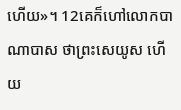ហើយ»។ 12គេក៏ហៅលោកបាណាបាស ថាព្រះសេយូស ហើយ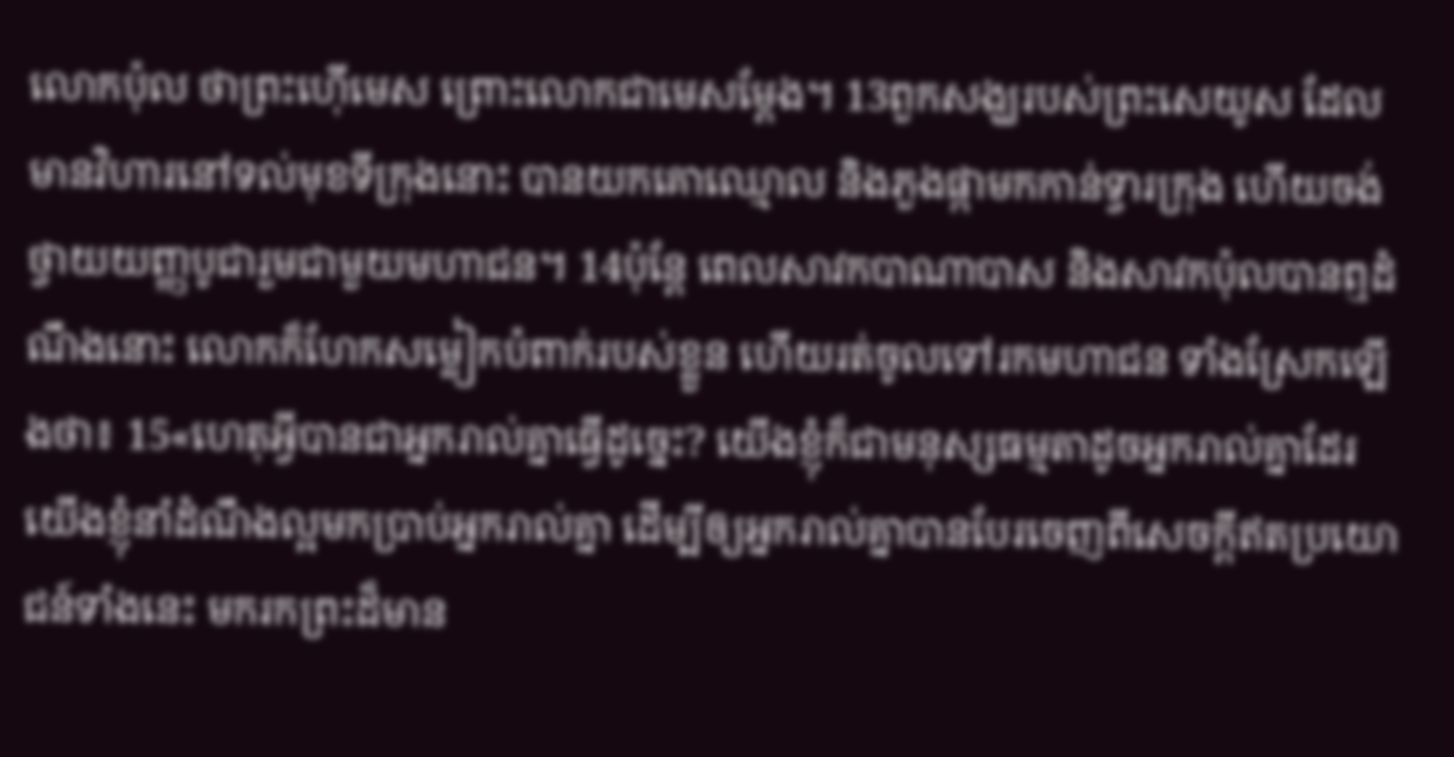លោកប៉ុល ថាព្រះហ៊ើមេស ព្រោះលោកជាមេសម្ដែង។ 13ពួកសង្ឃរបស់ព្រះសេយូស ដែលមានវិហារនៅទល់មុខទីក្រុងនោះ បានយកគោឈ្មោល និងភួងផ្កាមកកាន់ទ្វារក្រុង ហើយចង់ថ្វាយយញ្ញបូជារួមជាមួយមហាជន។ 14ប៉ុន្តែ ពេលសាវកបាណាបាស និងសាវកប៉ុលបានឮដំណឹងនោះ លោកក៏ហែកសម្លៀកបំពាក់របស់ខ្លួន ហើយរត់ចូលទៅរកមហាជន ទាំងស្រែកឡើងថា៖ 15«ហេតុអ្វីបានជាអ្នករាល់គ្នាធ្វើដូច្នេះ? យើងខ្ញុំក៏ជាមនុស្សធម្មតាដូចអ្នករាល់គ្នាដែរ យើងខ្ញុំនាំដំណឹងល្អមកប្រាប់អ្នករាល់គ្នា ដើម្បីឲ្យអ្នករាល់គ្នាបានបែរចេញពីសេចក្ដីឥតប្រយោជន៍ទាំងនេះ មករកព្រះដ៏មាន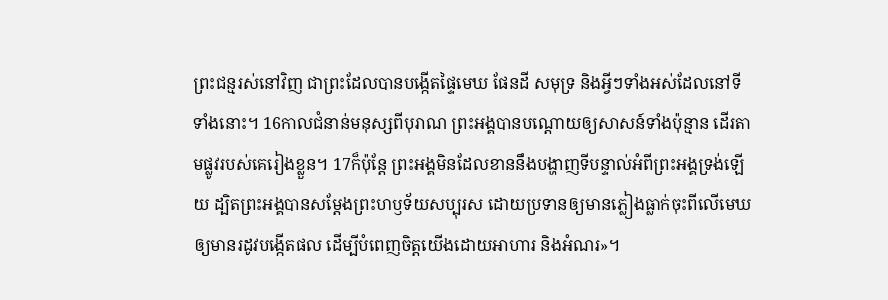ព្រះជន្មរស់នៅវិញ ជាព្រះដែលបានបង្កើតផ្ទៃមេឃ ផែនដី សមុទ្រ និងអ្វីៗទាំងអស់ដែលនៅទីទាំងនោះ។ 16កាលជំនាន់មនុស្សពីបុរាណ ព្រះអង្គបានបណ្ដោយឲ្យសាសន៍ទាំងប៉ុន្មាន ដើរតាមផ្លូវរបស់គេរៀងខ្លួន។ 17ក៏ប៉ុន្តែ ព្រះអង្គមិនដែលខាននឹងបង្ហាញទីបន្ទាល់អំពីព្រះអង្គទ្រង់ឡើយ ដ្បិតព្រះអង្គបានសម្តែងព្រះហឫទ័យសប្បុរស ដោយប្រទានឲ្យមានភ្លៀងធ្លាក់ចុះពីលើមេឃ ឲ្យមានរដូវបង្កើតផល ដើម្បីបំពេញចិត្តយើងដោយអាហារ និងអំណរ»។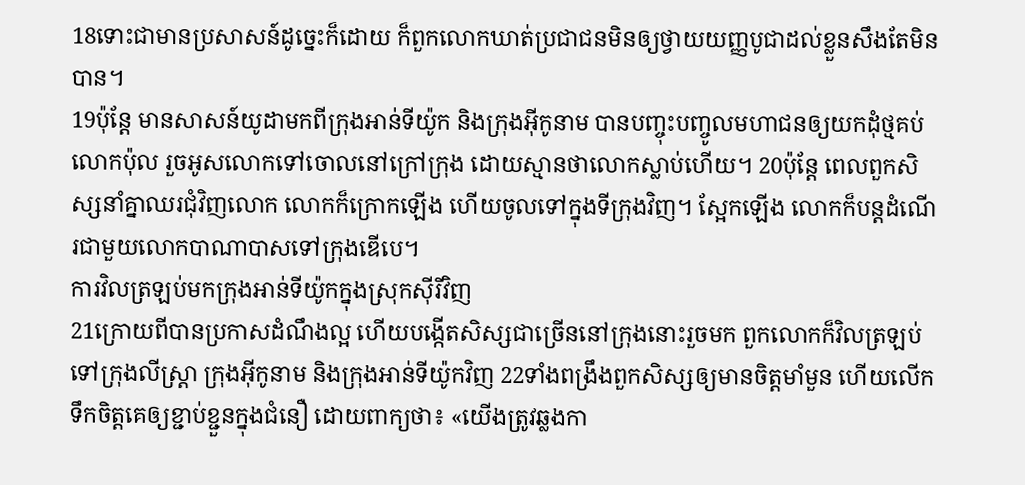18ទោះជាមានប្រសាសន៍ដូច្នេះក៏ដោយ ក៏ពួកលោកឃាត់ប្រជាជនមិនឲ្យថ្វាយយញ្ញបូជាដល់ខ្លួនសឹងតែមិនបាន។
19ប៉ុន្តែ មានសាសន៍យូដាមកពីក្រុងអាន់ទីយ៉ូក និងក្រុងអ៊ីកូនាម បានបញ្ចុះបញ្ចូលមហាជនឲ្យយកដុំថ្មគប់លោកប៉ុល រួចអូសលោកទៅចោលនៅក្រៅក្រុង ដោយស្មានថាលោកស្លាប់ហើយ។ 20ប៉ុន្តែ ពេលពួកសិស្សនាំគ្នាឈរជុំវិញលោក លោកក៏ក្រោកឡើង ហើយចូលទៅក្នុងទីក្រុងវិញ។ ស្អែកឡើង លោកក៏បន្តដំណើរជាមួយលោកបាណាបាសទៅក្រុងឌើបេ។
ការវិលត្រឡប់មកក្រុងអាន់ទីយ៉ូកក្នុងស្រុកស៊ីរីវិញ
21ក្រោយពីបានប្រកាសដំណឹងល្អ ហើយបង្កើតសិស្សជាច្រើននៅក្រុងនោះរួចមក ពួកលោកក៏វិលត្រឡប់ទៅក្រុងលីស្ត្រា ក្រុងអ៊ីកូនាម និងក្រុងអាន់ទីយ៉ូកវិញ 22ទាំងពង្រឹងពួកសិស្សឲ្យមានចិត្តមាំមួន ហើយលើកទឹកចិត្តគេឲ្យខ្ជាប់ខ្ជួនក្នុងជំនឿ ដោយពាក្យថា៖ «យើងត្រូវឆ្លងកា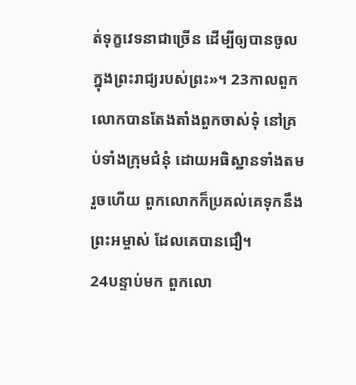ត់ទុក្ខវេទនាជាច្រើន ដើម្បីឲ្យបានចូលក្នុងព្រះរាជ្យរបស់ព្រះ»។ 23កាលពួកលោកបានតែងតាំងពួកចាស់ទុំ នៅគ្រប់ទាំងក្រុមជំនុំ ដោយអធិស្ឋានទាំងតមរួចហើយ ពួកលោកក៏ប្រគល់គេទុកនឹងព្រះអម្ចាស់ ដែលគេបានជឿ។
24បន្ទាប់មក ពួកលោ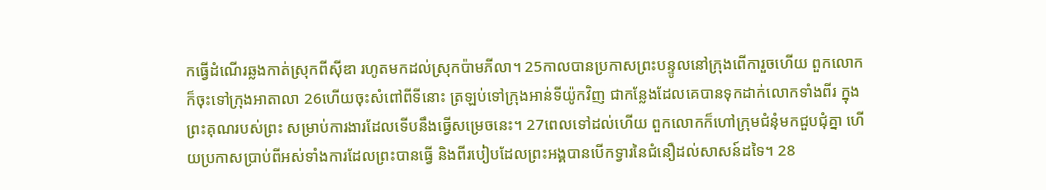កធ្វើដំណើរឆ្លងកាត់ស្រុកពីស៊ីឌា រហូតមកដល់ស្រុកប៉ាមភីលា។ 25កាលបានប្រកាសព្រះបន្ទូលនៅក្រុងពើការួចហើយ ពួកលោកក៏ចុះទៅក្រុងអាតាលា 26ហើយចុះសំពៅពីទីនោះ ត្រឡប់ទៅក្រុងអាន់ទីយ៉ូកវិញ ជាកន្លែងដែលគេបានទុកដាក់លោកទាំងពីរ ក្នុងព្រះគុណរបស់ព្រះ សម្រាប់ការងារដែលទើបនឹងធ្វើសម្រេចនេះ។ 27ពេលទៅដល់ហើយ ពួកលោកក៏ហៅក្រុមជំនុំមកជួបជុំគ្នា ហើយប្រកាសប្រាប់ពីអស់ទាំងការដែលព្រះបានធ្វើ និងពីរបៀបដែលព្រះអង្គបានបើកទ្វារនៃជំនឿដល់សាសន៍ដទៃ។ 28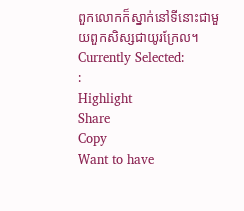ពួកលោកក៏ស្នាក់នៅទីនោះជាមួយពួកសិស្សជាយូរក្រែល។
Currently Selected:
:
Highlight
Share
Copy
Want to have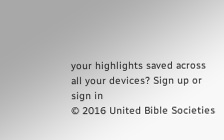your highlights saved across all your devices? Sign up or sign in
© 2016 United Bible Societies